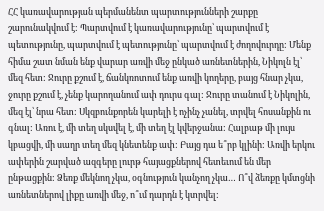ՀՀ կառավարության պերմանենտ պարտությունների շարքը շարունակվում է: Պարտվում է կառավարությունը՝ պարտվում է պետությունը, պարտվում է պետությունը՝ պարտվում է ժողովուրդը: Մենք հիմա շատ նման ենք վարար առվի մեջ ընկած առնետներին, Նիկոլն էլ՝ մեզ հետ: Ջուրը քշում է, ճանկռոտում ենք առվի կողերը, բայց հնար չկա, ջուրը քշում է, չենք կարողանում ափ դուրս գալ: Ջուրը տանում է Նիկոլին, մեզ էլ՝ նրա հետ: Սկզբունքորեն կարելի է ոչինչ չանել, տրվել հոսանքին ու գնալ: Առու է, մի տեղ սկսվել է, մի տեղ էլ կվերջանա: Հալբաթ մի լույս կբացվի, մի սաղր տեղ մեզ կնետենք ափ: Բայց դա ե՞րբ կլինի: Առվի երկու ափերին շարված ազգերը լուրթ հայացքներով հետեւում են մեր ընթացքին: Ձեռք մեկնող չկա, օգնություն կանչող չկա… Ո՞վ ձեռքը կմտցնի առնետներով լիքը առվի մեջ, ո՞ւմ դարդն է կտրվել: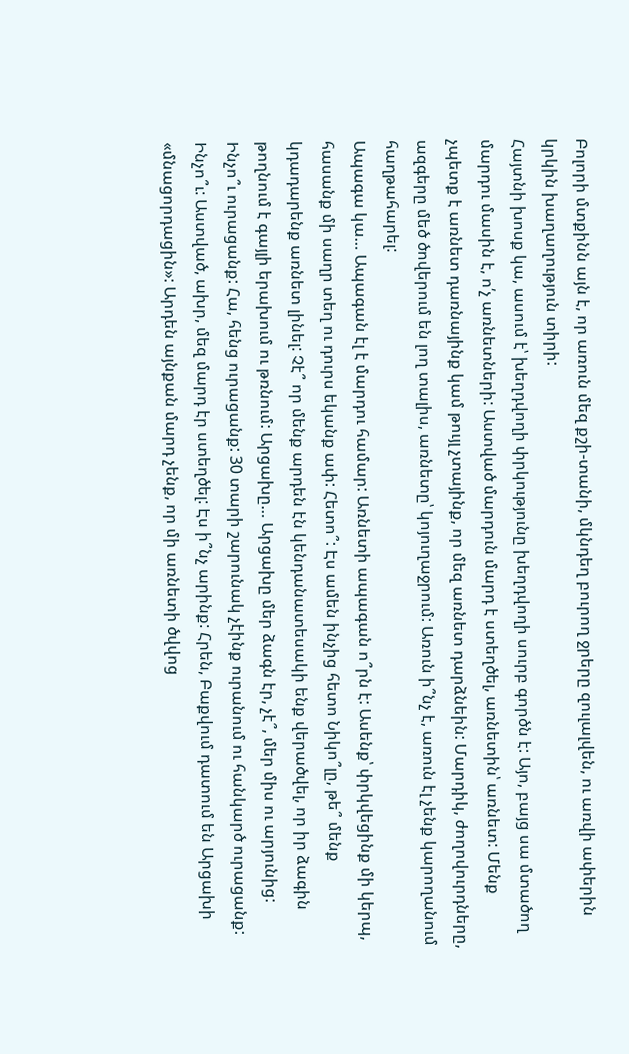Բոլորի մտքինն այն է, որ առուն մեզ քշի-տանի, մկնդեղ բուրող ջրերը զուլալվեն, ու առվի ափերին կրկին խաղաղություն տիրի:
Հայտնի խոսք կա, ասում է՝ խեղդվողի փրկությունը խեղդվողի սուրբ գործն է: Այո, բայց սա մտածող մարդու մասին է, ո՛չ առնետների: Աստված մարդուն մարդ է ստեղծել, առնետին՝ առնետ: Մենք չպետք է առնետ դառնայինք կամ թույլ չտայինք, որ մեզ առնետ դարձնեին: Մարդիկ, ժողովուրդները, ազգերը մեծ ծովերում են լող տալիս, առնետը՝ կոյուղաջրում: Առուն ի՞նչ է, առուն էլ չենք կարողանում հաղթահարել:
Ապագա կա… Ապագան էլ է մարդու համար: Առնետի ապագան ո՞րն է: Ասենք՝ փրկվեցինք մի կերպ, հասանք մի սաղր տեղ ու դուրս եկանք ափ: Հետո՞: Էս ամեն ինչից հետո Նիկո՞լը, թե՞ մենք կդադարենք առնետ լինել: Չէ՞ որ մենք արդեն էն կենդանատեսակի ենք վերածվել, որ իր ձագին թողնում է գայլի երախում ու թռնում: Արցախը… Արցախը մեր ձագն էր, չէ՞, մեր միս ու արյունից: Ինչո՞ւ ուրացանք: Հա, հենց ուրացանք: 30 տարի շարունակ չէինք ուրանում ու հանկարծ ուրացանք: Ինչո՞ւ: Աստված, ախր, մեզ մարդ էր ստեղծել: Էս ի՞նչ արինք: Հրեն, Բաքվում դատում են Արցախի «մնացորդացին»: Արդեն այնքան մարդ չենք, որ մի առնետի ծվվոց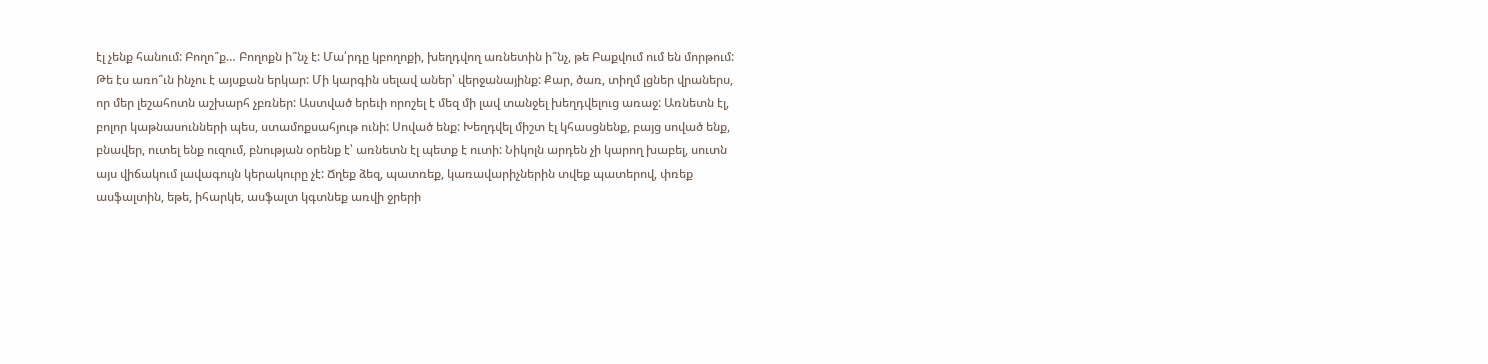էլ չենք հանում: Բողո՞ք… Բողոքն ի՞նչ է: Մա՛րդը կբողոքի, խեղդվող առնետին ի՞նչ, թե Բաքվում ում են մորթում:
Թե էս առո՞ւն ինչու է այսքան երկար: Մի կարգին սելավ աներ՝ վերջանայինք: Քար, ծառ, տիղմ լցներ վրաներս, որ մեր լեշահոտն աշխարհ չբռներ: Աստված երեւի որոշել է մեզ մի լավ տանջել խեղդվելուց առաջ: Առնետն էլ, բոլոր կաթնասունների պես, ստամոքսահյութ ունի: Սոված ենք: Խեղդվել միշտ էլ կհասցնենք, բայց սոված ենք, բնավեր, ուտել ենք ուզում, բնության օրենք է՝ առնետն էլ պետք է ուտի: Նիկոլն արդեն չի կարող խաբել, սուտն այս վիճակում լավագույն կերակուրը չէ: Ճղեք ձեզ, պատռեք, կառավարիչներին տվեք պատերով, փռեք ասֆալտին, եթե, իհարկե, ասֆալտ կգտնեք առվի ջրերի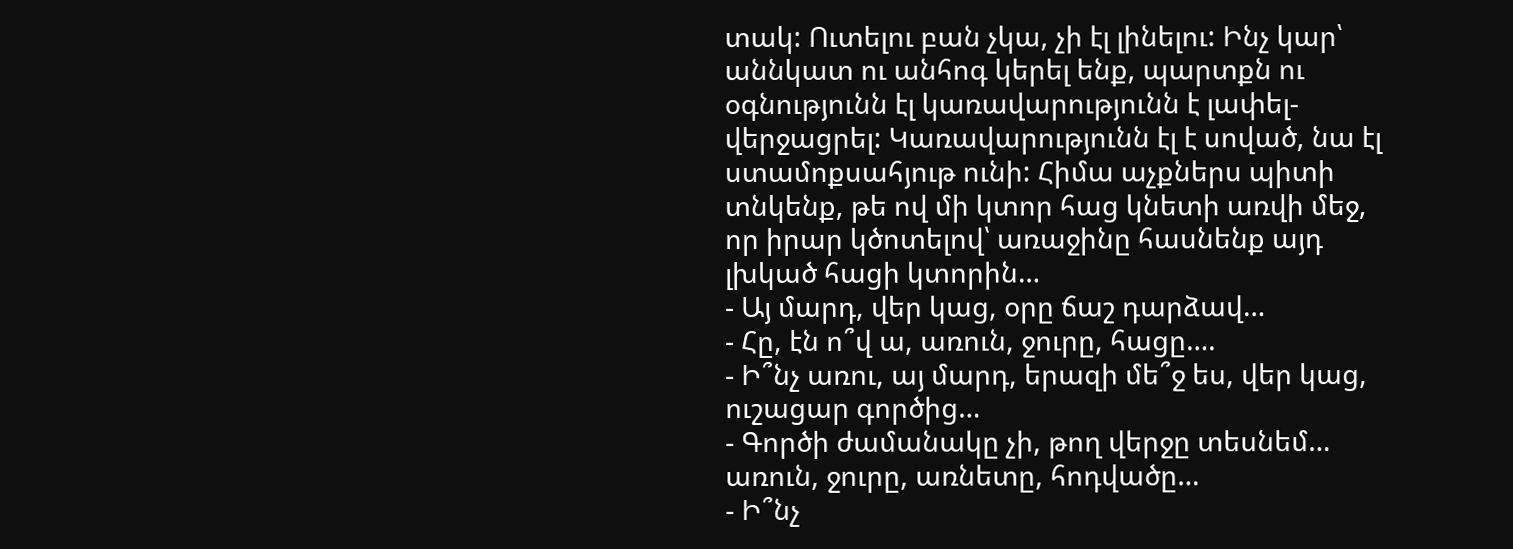տակ: Ուտելու բան չկա, չի էլ լինելու: Ինչ կար՝ աննկատ ու անհոգ կերել ենք, պարտքն ու օգնությունն էլ կառավարությունն է լափել-վերջացրել: Կառավարությունն էլ է սոված, նա էլ ստամոքսահյութ ունի: Հիմա աչքներս պիտի տնկենք, թե ով մի կտոր հաց կնետի առվի մեջ, որ իրար կծոտելով՝ առաջինը հասնենք այդ լխկած հացի կտորին…
- Այ մարդ, վեր կաց, օրը ճաշ դարձավ…
- Հը, էն ո՞վ ա, առուն, ջուրը, հացը….
- Ի՞նչ առու, այ մարդ, երազի մե՞ջ ես, վեր կաց, ուշացար գործից…
- Գործի ժամանակը չի, թող վերջը տեսնեմ… առուն, ջուրը, առնետը, հոդվածը…
- Ի՞նչ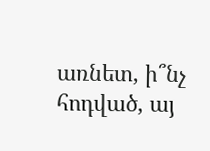առնետ, ի՞նչ հոդված, այ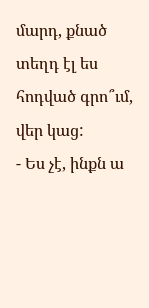մարդ, քնած տեղդ էլ ես հոդված գրո՞ւմ, վեր կաց:
- Ես չէ, ինքն ա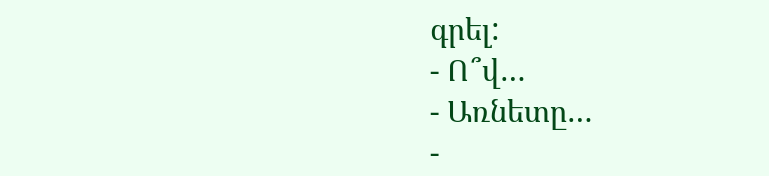գրել:
- Ո՞վ…
- Առնետը…
-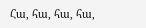Հա, հա, հա, հա,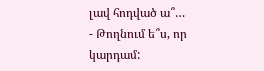լավ հոդված ա՞…
- Թողնում ե՞ս, որ կարդամ: